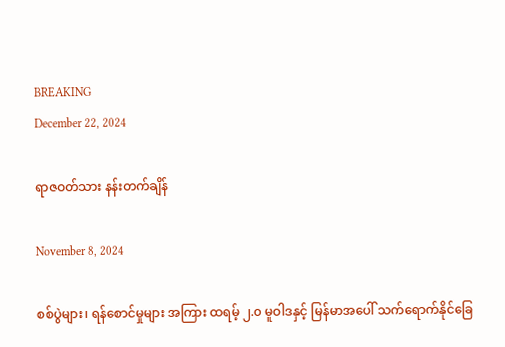BREAKING
December 22, 2024

ရာဇဝတ်သား နန်းတက်ချိန်

November 8, 2024

စစ်ပွဲများ၊ ရန်စောင်မှုများ အကြား ထရမ့် ၂.၀ မူဝါဒနှင့် မြန်မာအပေါ် သက်ရောက်နိုင်ခြေ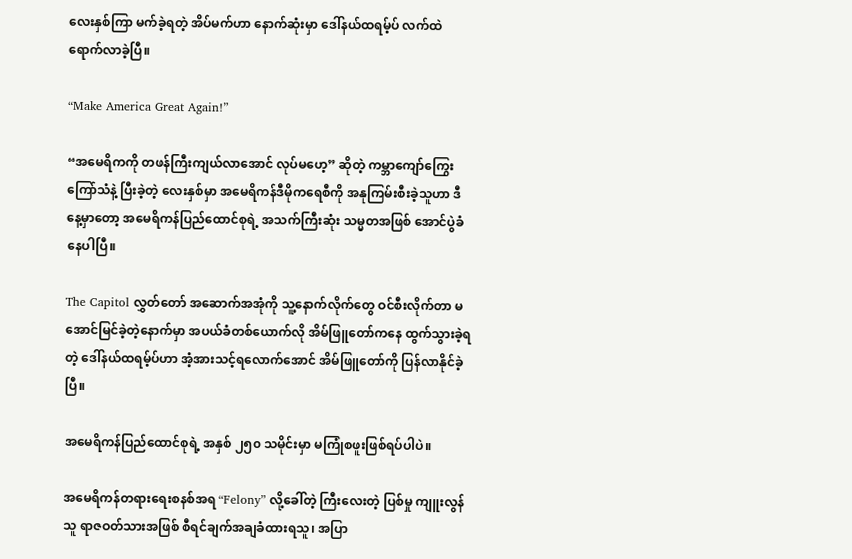လေးနှစ်ကြာ မက်ခဲ့ရတဲ့ အိပ်မက်ဟာ နောက်ဆုံးမှာ ဒေါ်နယ်ထရမ့်ပ် လက်ထဲ ရောက်လာခဲ့ပြီ။

“Make America Great Again!”

“အမေရိကကို တဖန်ကြီးကျယ်လာအောင် လုပ်မဟေ့” ဆိုတဲ့ ကမ္ဘာကျော်ကြွေးကြော်သံနဲ့ ပြီးခဲ့တဲ့ လေးနှစ်မှာ အမေရိကန်ဒီမိုကရေစီကို အနုကြမ်းစီးခဲ့သူဟာ ဒီနေ့မှာတော့ အမေရိကန်ပြည်ထောင်စုရဲ့ အသက်ကြီးဆုံး သမ္မတအဖြစ် အောင်ပွဲခံနေပါပြီ။

The Capitol လွှတ်တော် အဆောက်အအုံကို သူ့နောက်လိုက်တွေ ဝင်စီးလိုက်တာ မအောင်မြင်ခဲ့တဲ့နောက်မှာ အပယ်ခံတစ်ယောက်လို အိမ်ဖြူတော်ကနေ ထွက်သွားခဲ့ရတဲ့ ဒေါ်နယ်ထရမ့်ပ်ဟာ အံ့အားသင့်ရလောက်အောင် အိမ်ဖြူတော်ကို ပြန်လာနိုင်ခဲ့ပြီ။

အမေရိကန်ပြည်ထောင်စုရဲ့ အနှစ် ၂၅၀ သမိုင်းမှာ မကြုံစဖူးဖြစ်ရပ်ပါပဲ။

အမေရိကန်တရားရေးစနစ်အရ “Felony” လို့ခေါ်တဲ့ ကြီးလေးတဲ့ ပြစ်မှု ကျူးလွန်သူ ရာဇဝတ်သားအဖြစ် စီရင်ချက်အချခံထားရသူ၊ အပြာ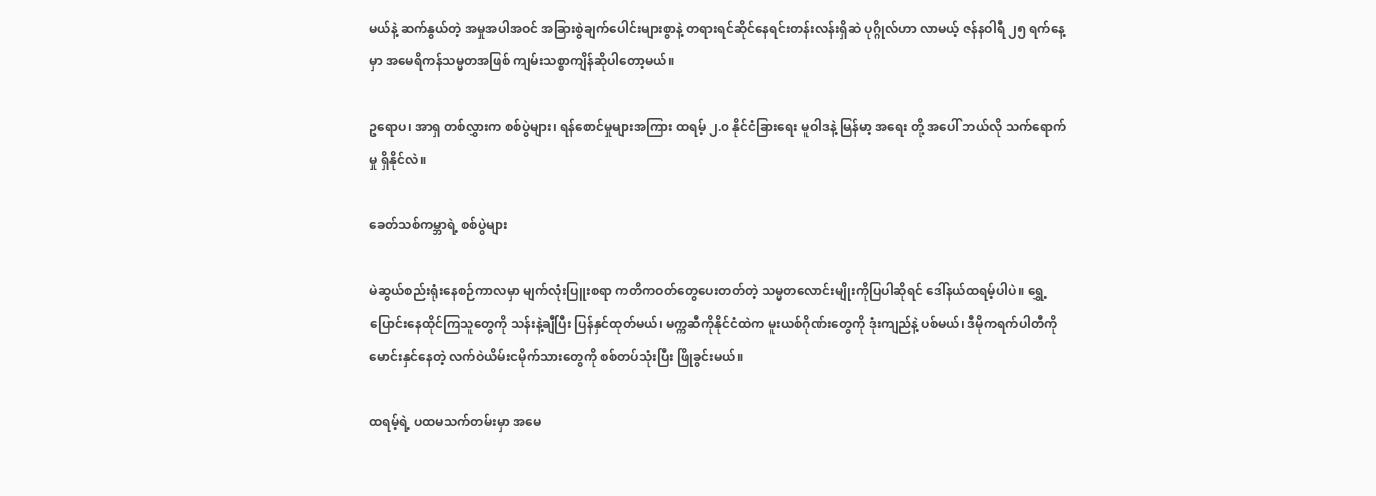မယ်နဲ့ ဆက်နွယ်တဲ့ အမှုအပါအဝင် အခြားစွဲချက်ပေါင်းများစွာနဲ့ တရားရင်ဆိုင်နေရင်းတန်းလန်းရှိဆဲ ပုဂ္ဂိုလ်ဟာ လာမယ့် ဇန်နဝါရီ ၂၅ ရက်နေ့မှာ အမေရိကန်သမ္မတအဖြစ် ကျမ်းသစ္စာကျိန်ဆိုပါတော့မယ်။

ဥရောပ၊ အာရှ တစ်လွှားက စစ်ပွဲများ၊ ရန်စောင်မှုများအကြား ထရမ့် ၂.၀ နိုင်ငံခြားရေး မူဝါဒနဲ့ မြန်မာ့ အရေး တို့ အပေါ် ဘယ်လို သက်ရောက်မှု ရှိနိုင်လဲ။

ခေတ်သစ်ကမ္ဘာရဲ့ စစ်ပွဲများ

မဲဆွယ်စည်းရုံးနေစဉ်ကာလမှာ မျက်လုံးပြူးစရာ ကတိကဝတ်တွေပေးတတ်တဲ့ သမ္မတလောင်းမျိုးကိုပြပါဆိုရင် ဒေါ်နယ်ထရမ့်ပါပဲ။ ရွှေ့ပြောင်းနေထိုင်ကြသူတွေကို သန်းနဲ့ချီပြီး ပြန်နှင်ထုတ်မယ်၊ မက္ကဆီကိုနိုင်ငံထဲက မူးယစ်ဂိုဏ်းတွေကို ဒုံးကျည်နဲ့ ပစ်မယ်၊ ဒီမိုကရက်ပါတီကို မောင်းနှင်နေတဲ့ လက်ဝဲယိမ်းငမိုက်သားတွေကို စစ်တပ်သုံးပြီး ဖြိုခွင်းမယ်။

ထရမ့်ရဲ့ ပထမသက်တမ်းမှာ အမေ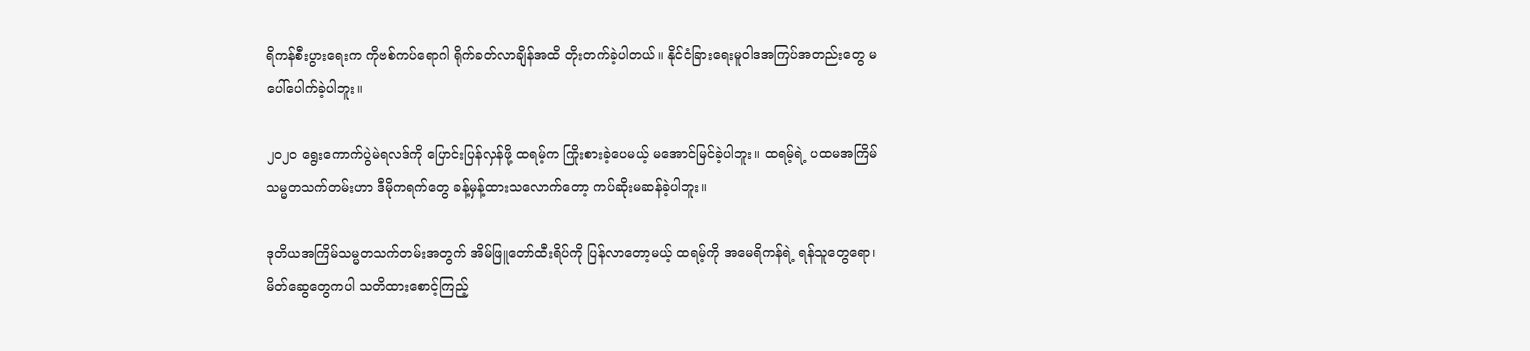ရိကန်စီးပွားရေးက ကိုဗစ်ကပ်ရောဂါ ရိုက်ခတ်လာချိန်အထိ တိုးတက်ခဲ့ပါတယ်။ နိုင်ငံခြားရေးမူဝါဒအကြပ်အတည်းတွေ မပေါ်ပေါက်ခဲ့ပါဘူး။

၂၀၂၀ ရွေးကောက်ပွဲမဲရလဒ်ကို ပြောင်းပြန်လှန်ဖို့ ထရမ့်က ကြိုးစားခဲ့ပေမယ့် မအောင်မြင်ခဲ့ပါဘူး။ ထရမ့်ရဲ့ ပထမအကြိမ် သမ္မတသက်တမ်းဟာ ဒီမိုကရက်တွေ ခန့်မှန့်ထားသလောက်တော့ ကပ်ဆိုးမဆန်ခဲ့ပါဘူး။

ဒုတိယအကြိမ်သမ္မတသက်တမ်းအတွက် အိမ်ဖြူတော်ထီးရိပ်ကို ပြန်လာတော့မယ့် ထရမ့်ကို အမေရိကန်ရဲ့ ရန်သူတွေရော၊ မိတ်ဆွေတွေကပါ သတိထားစောင့်ကြည့်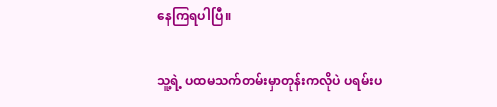နေကြရပါပြီ။

သူ့ရဲ့ ပထမသက်တမ်းမှာတုန်းကလိုပဲ ပရမ်းပ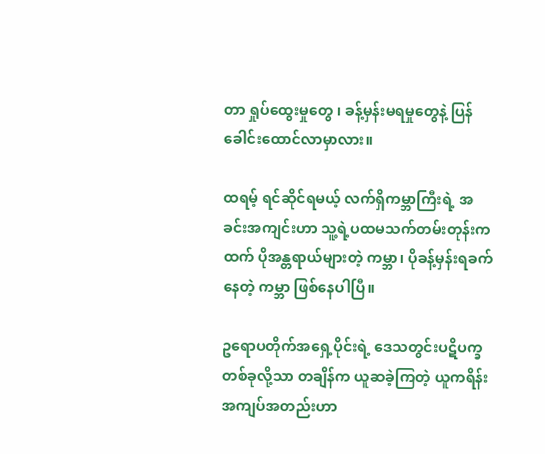တာ ရှုပ်ထွေးမှုတွေ ၊ ခန့်မှန်းမရမှုတွေနဲ့ ပြန်ခေါင်းထောင်လာမှာလား။

ထရမ့် ရင်ဆိုင်ရမယ့် လက်ရှိကမ္ဘာကြီးရဲ့ အခင်းအကျင်းဟာ သူ့ရဲ့ပထမသက်တမ်းတုန်းကထက် ပိုအန္တရာယ်များတဲ့ ကမ္ဘာ၊ ပိုခန့်မှန်းရခက်နေတဲ့ ကမ္ဘာ ဖြစ်နေပါပြီ။

ဥရောပတိုက်အရှေ့ပိုင်းရဲ့ ဒေသတွင်းပဋိပက္ခတစ်ခုလို့သာ တချိန်က ယူဆခဲ့ကြတဲ့ ယူကရိန်းအကျပ်အတည်းဟာ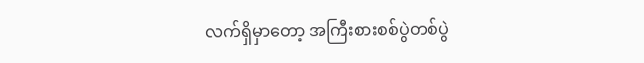လက်ရှိမှာတော့ အကြီးစားစစ်ပွဲတစ်ပွဲ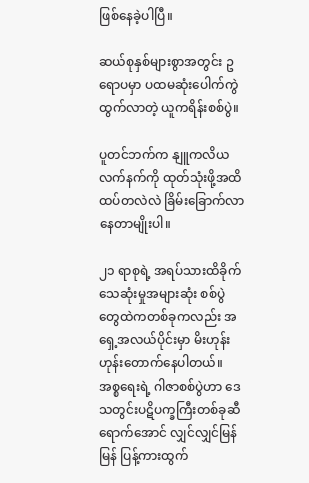ဖြစ်နေခဲ့ပါပြီ။

ဆယ်စုနှစ်များစွာအတွင်း ဥရောပမှာ ပထမဆုံးပေါက်ကွဲထွက်လာတဲ့ ယူကရိန်းစစ်ပွဲ။

ပူတင်ဘက်က နျူကလိယလက်နက်ကို ထုတ်သုံးဖို့အထိ ထပ်တလဲလဲ ခြိမ်းခြောက်လာနေတာမျိုးပါ။

၂၁ ရာစုရဲ့ အရပ်သားထိခိုက်သေဆုံးမှုအများဆုံး စစ်ပွဲတွေထဲကတစ်ခုကလည်း အရှေ့အလယ်ပိုင်းမှာ မိးဟုန်းဟုန်းတောက်နေပါတယ်။ အစ္စရေးရဲ့ ဂါဇာစစ်ပွဲဟာ ဒေသတွင်းပဋိပက္ခကြီးတစ်ခုဆီရောက်အောင် လျှင်လျှင်မြန်မြန် ပြန့်ကားထွက်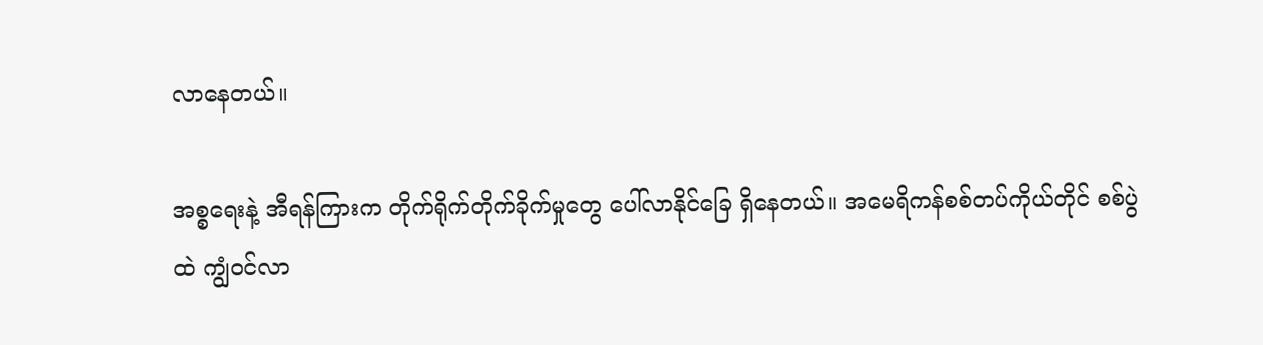လာနေတယ်။

အစ္စရေးနဲ့ အီရန်ကြားက တိုက်ရိုက်တိုက်ခိုက်မှုတွေ ပေါ်လာနိုင်ခြေ ရှိနေတယ်။ အမေရိကန်စစ်တပ်ကိုယ်တိုင် စစ်ပွဲထဲ ကျွံဝင်လာ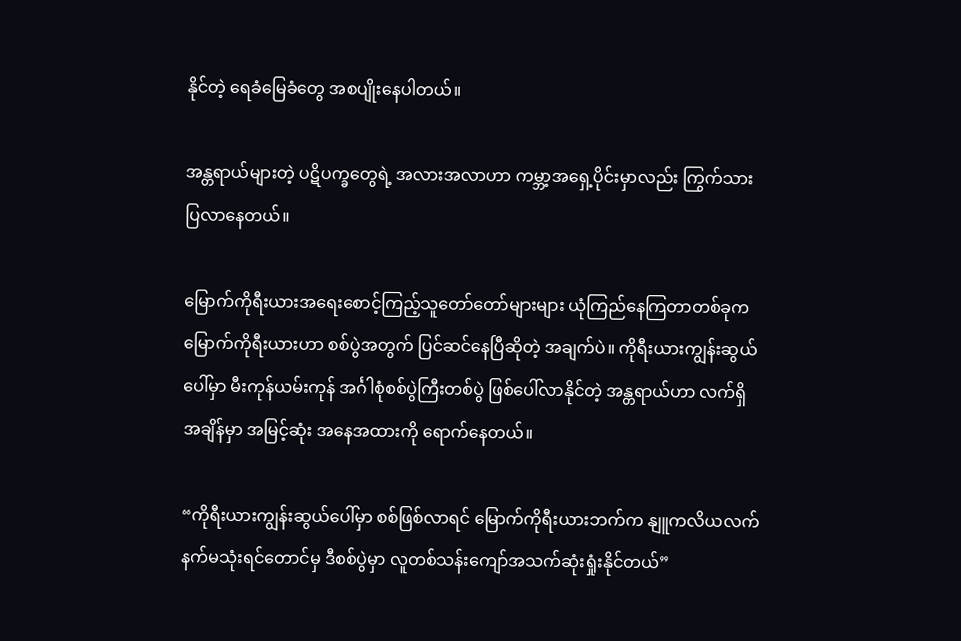နိုင်တဲ့ ရေခံမြေခံတွေ အစပျိုးနေပါတယ်။

အန္တရာယ်များတဲ့ ပဋိပက္ခတွေရဲ့ အလားအလာဟာ ကမ္ဘာ့အရှေ့ပိုင်းမှာလည်း ကြွက်သားပြလာနေတယ်။

မြောက်ကိုရီးယားအရေးစောင့်ကြည့်သူတော်တော်များများ ယုံကြည်နေကြတာတစ်ခုက မြောက်ကိုရီးယားဟာ စစ်ပွဲအတွက် ပြင်ဆင်နေပြီဆိုတဲ့ အချက်ပဲ။ ကိုရီးယားကျွန်းဆွယ်ပေါ်မှာ မီးကုန်ယမ်းကုန် အင်္ဂါစုံစစ်ပွဲကြီးတစ်ပွဲ ဖြစ်ပေါ်လာနိုင်တဲ့ အန္တရာယ်ဟာ လက်ရှိအချိန်မှာ အမြင့်ဆုံး အနေအထားကို ရောက်နေတယ်။

“ကိုရီးယားကျွန်းဆွယ်ပေါ်မှာ စစ်ဖြစ်လာရင် မြောက်ကိုရီးယားဘက်က နျူကလိယလက်နက်မသုံးရင်တောင်မှ ဒီစစ်ပွဲမှာ လူတစ်သန်းကျော်အသက်ဆုံးရှုံးနိုင်တယ်”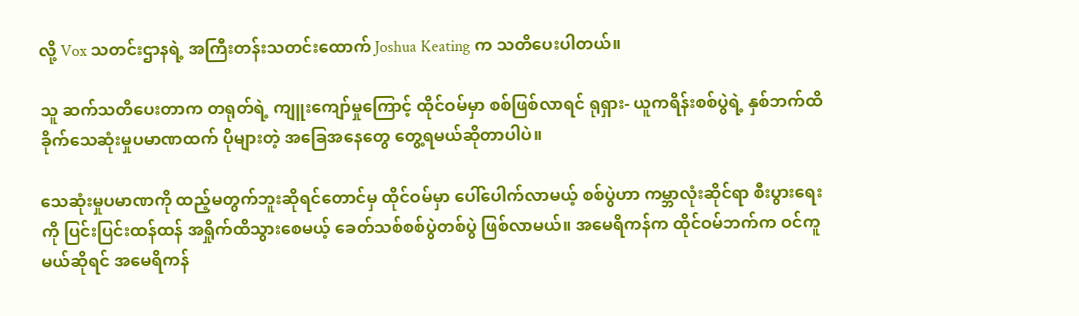လို့ Vox သတင်းဌာနရဲ့ အကြီးတန်းသတင်းထောက် Joshua Keating က သတိပေးပါတယ်။

သူ ဆက်သတိပေးတာက တရုတ်ရဲ့ ကျူးကျော်မှုကြောင့် ထိုင်ဝမ်မှာ စစ်ဖြစ်လာရင် ရုရှား- ယူကရိန်းစစ်ပွဲရဲ့ နှစ်ဘက်ထိခိုက်သေဆုံးမှုပမာဏထက် ပိုများတဲ့ အခြေအနေတွေ တွေ့ရမယ်ဆိုတာပါပဲ။

သေဆုံးမှုပမာဏကို ထည့်မတွက်ဘူးဆိုရင်တောင်မှ ထိုင်ဝမ်မှာ ပေါ်ပေါက်လာမယ့် စစ်ပွဲဟာ ကမ္ဘာလုံးဆိုင်ရာ စီးပွားရေးကို ပြင်းပြင်းထန်ထန် အရှိုက်ထိသွားစေမယ့် ခေတ်သစ်စစ်ပွဲတစ်ပွဲ ဖြစ်လာမယ်။ အမေရိကန်က ထိုင်ဝမ်ဘက်က ဝင်ကူမယ်ဆိုရင် အမေရိကန်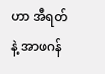ဟာ အီရတ်နဲ့ အာဖဂန်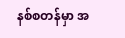နစ်စတန်မှာ အ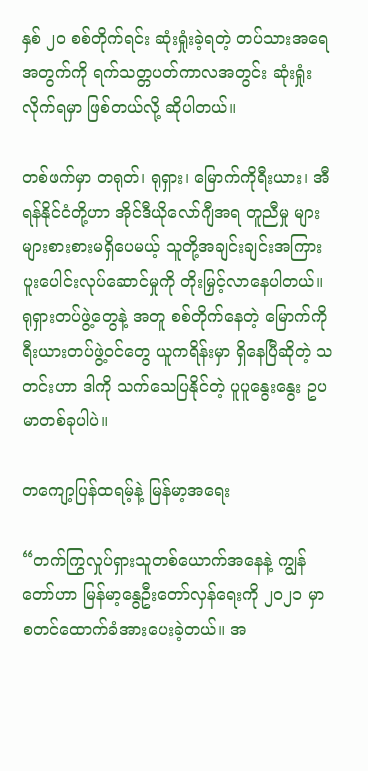နှစ် ၂၀ စစ်တိုက်ရင်း ဆုံးရှုံးခဲ့ရတဲ့ တပ်သားအရေအတွက်ကို ရက်သတ္တပတ်ကာလအတွင်း ဆုံးရှုံးလိုက်ရမှာ ဖြစ်တယ်လို့ ဆိုပါတယ်။

တစ်ဖက်မှာ တရုတ်၊ ရုရှား၊ မြောက်ကိုရီးယား၊ အီရန်နိုင်ငံတို့ဟာ အိုင်ဒီယိုလော်ဂျီအရ တူညီမှု များများစားစားမရှိပေမယ့် သူတို့အချင်းချင်းအကြား ပူးပေါင်းလုပ်ဆောင်မှုကို တိုးမြှင့်လာနေပါတယ်။ ရုရှားတပ်ဖွဲ့တွေနဲ့ အတူ စစ်တိုက်နေတဲ့ မြောက်ကိုရီးယားတပ်ဖွဲ့ဝင်တွေ ယူကရိန်းမှာ ရှိနေပြီဆိုတဲ့ သတင်းဟာ ဒါကို သက်သေပြနိုင်တဲ့ ပူပူနွေးနွေး ဥပမာတစ်ခုပါပဲ။

တကျော့ပြန်ထရမ့်နဲ့ မြန်မာ့အရေး

“တက်ကြွလှုပ်ရှားသူတစ်ယောက်အနေနဲ့ ကျွန်တော်ဟာ မြန်မာ့နွေဦးတော်လှန်ရေးကို ၂၀၂၁ မှာ စတင်ထောက်ခံအားပေးခဲ့တယ်။ အ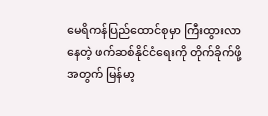မေရိကန်ပြည်ထောင်စုမှာ ကြီးထွားလာနေတဲ့ ဖက်ဆစ်နိုင်ငံရေးကို တိုက်ခိုက်ဖို့အတွက် မြန်မာ့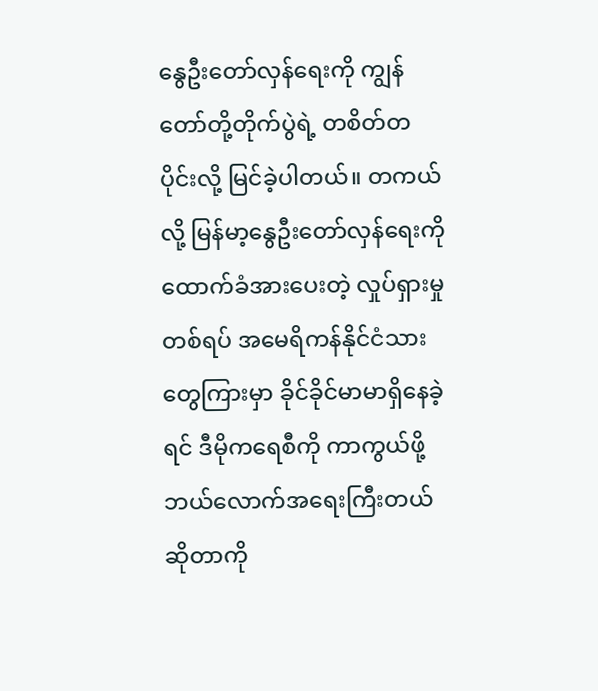နွေဦးတော်လှန်ရေးကို ကျွန်တော်တို့တိုက်ပွဲရဲ့ တစိတ်တပိုင်းလို့ မြင်ခဲ့ပါတယ်။ တကယ်လို့ မြန်မာ့နွေဦးတော်လှန်ရေးကို ထောက်ခံအားပေးတဲ့ လှုပ်ရှားမှုတစ်ရပ် အမေရိကန်နိုင်ငံသားတွေကြားမှာ ခိုင်ခိုင်မာမာရှိနေခဲ့ရင် ဒီမိုကရေစီကို ကာကွယ်ဖို့ ဘယ်လောက်အရေးကြီးတယ်ဆိုတာကို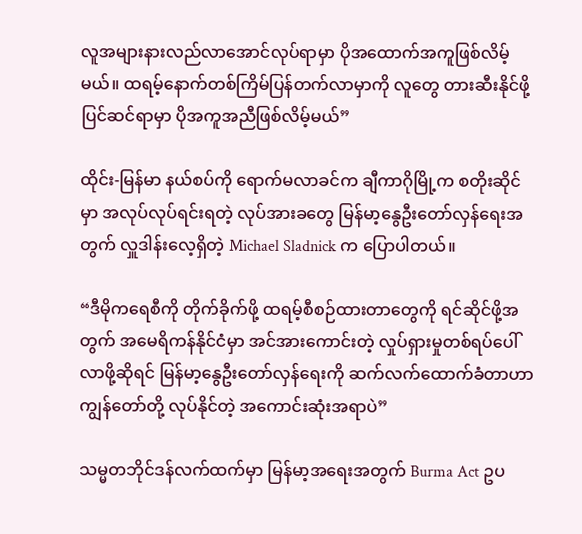လူအများနားလည်လာအောင်လုပ်ရာမှာ ပိုအထောက်အကူဖြစ်လိမ့်မယ်။ ထရမ့်နောက်တစ်ကြိမ်ပြန်တက်လာမှာကို လူတွေ တားဆီးနိုင်ဖို့ ပြင်ဆင်ရာမှာ ပိုအကူအညီဖြစ်လိမ့်မယ်”

ထိုင်း-မြန်မာ နယ်စပ်ကို ရောက်မလာခင်က ချီကာဂိုမြို့က စတိုးဆိုင်မှာ အလုပ်လုပ်ရင်းရတဲ့ လုပ်အားခတွေ မြန်မာ့နွေဦးတော်လှန်ရေးအတွက် လှူဒါန်းလေ့ရှိတဲ့ Michael Sladnick က ပြောပါတယ်။

“ဒီမိုကရေစီကို တိုက်ခိုက်ဖို့ ထရမ့်စီစဉ်ထားတာတွေကို ရင်ဆိုင်ဖို့အတွက် အမေရိကန်နိုင်ငံမှာ အင်အားကောင်းတဲ့ လှုပ်ရှားမှုတစ်ရပ်ပေါ်လာဖို့ဆိုရင် မြန်မာ့နွေဦးတော်လှန်ရေးကို ဆက်လက်ထောက်ခံတာဟာ ကျွန်တော်တို့ လုပ်နိုင်တဲ့ အကောင်းဆုံးအရာပဲ”

သမ္မတဘိုင်ဒန်လက်ထက်မှာ မြန်မာ့အရေးအတွက် Burma Act ဥပ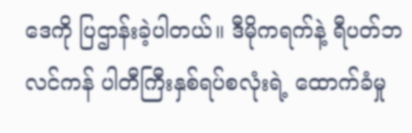ဒေကို ပြဌာန်းခဲ့ပါတယ်။ ဒီမိုကရက်နဲ့ ရီပတ်ဘလင်ကန် ပါတီကြီးနှစ်ရပ်စလုံးရဲ့ ထောက်ခံမှု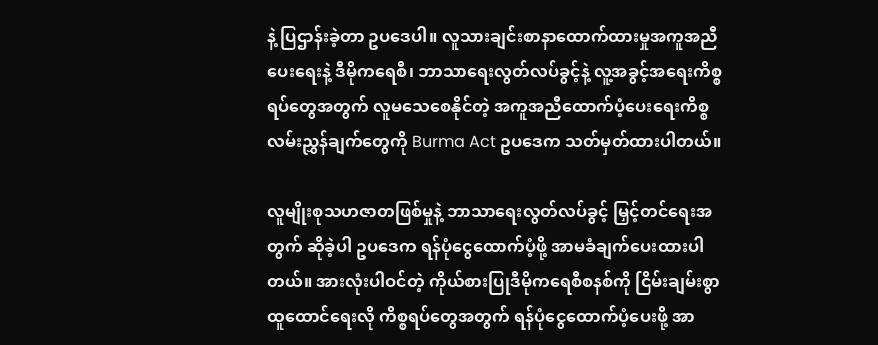နဲ့ ပြဌာန်းခဲ့တာ ဥပဒေပါ။ လူသားချင်းစာနာထောက်ထားမှုအကူအညီပေးရေးနဲ့ ဒီမိုကရေစီ၊ ဘာသာရေးလွတ်လပ်ခွင့်နဲ့ လူ့အခွင့်အရေးကိစ္စရပ်တွေအတွက် လူမသေစေနိုင်တဲ့ အကူအညီထောက်ပံ့ပေးရေးကိစ္စ လမ်းညွှန်ချက်တွေကို Burma Act ဥပဒေက သတ်မှတ်ထားပါတယ်။

လူမျိုးစုသဟဇာတဖြစ်မှုနဲ့ ဘာသာရေးလွတ်လပ်ခွင့် မြှင့်တင်ရေးအတွက် ဆိုခဲ့ပါ ဥပဒေက ရန်ပုံငွေထောက်ပံ့ဖို့ အာမခံချက်ပေးထားပါတယ်။ အားလုံးပါဝင်တဲ့ ကိုယ်စားပြုဒီမိုကရေစီစနစ်ကို ငြိမ်းချမ်းစွာ ထူထောင်ရေးလို ကိစ္စရပ်တွေအတွက် ရန်ပုံငွေထောက်ပံ့ပေးဖို့ အာ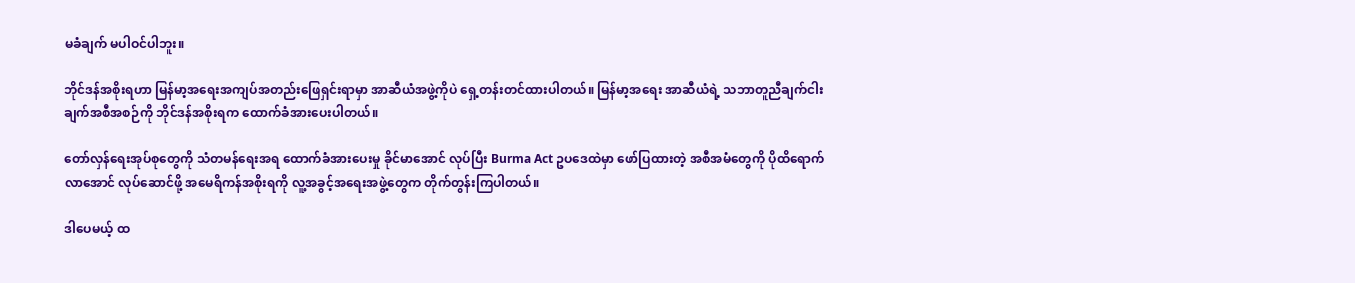မခံချက် မပါဝင်ပါဘူး။

ဘိုင်ဒန်အစိုးရဟာ မြန်မာ့အရေးအကျပ်အတည်းဖြေရှင်းရာမှာ အာဆီယံအဖွဲ့ကိုပဲ ရှေ့တန်းတင်ထားပါတယ်။ မြန်မာ့အရေး အာဆီယံရဲ့ သဘာတူညီချက်ငါးချက်အစီအစဉ်ကို ဘိုင်ဒန်အစိုးရက ထောက်ခံအားပေးပါတယ်။

တော်လှန်ရေးအုပ်စုတွေကို သံတမန်ရေးအရ ထောက်ခံအားပေးမှု ခိုင်မာအောင် လုပ်ပြီး Burma Act ဥပဒေထဲမှာ ဖော်ပြထားတဲ့ အစီအမံတွေကို ပိုထိရောက်လာအောင် လုပ်ဆောင်ဖို့ အမေရိကန်အစိုးရကို လူ့အခွင့်အရေးအဖွဲ့တွေက တိုက်တွန်းကြပါတယ်။

ဒါပေမယ့် ထ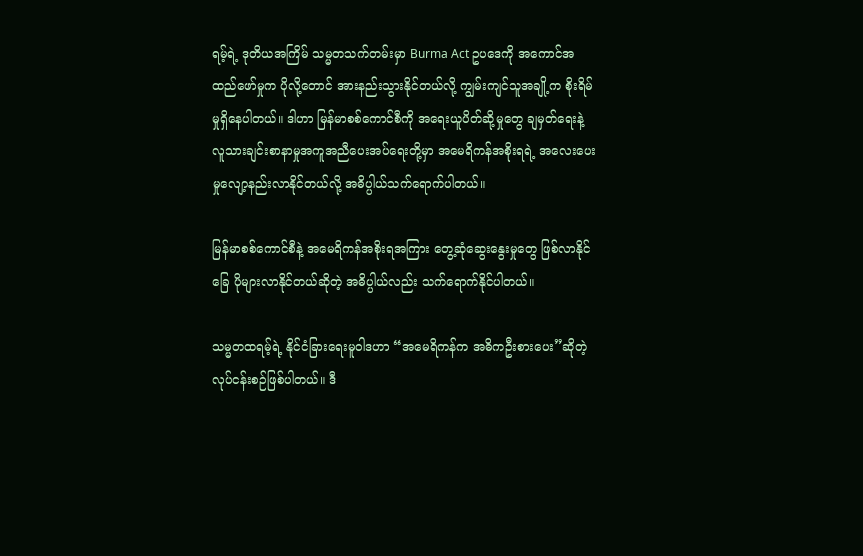ရမ့်ရဲ့ ဒုတိယအကြိမ် သမ္မတသက်တမ်းမှာ Burma Act ဥပဒေကို အကောင်အထည်ဖော်မှုက ပိုလို့တောင် အားနည်းသွားနိုင်တယ်လို့ ကျွမ်းကျင်သူအချို့က စိုးရိမ်မှုရှိနေပါတယ်။ ဒါဟာ မြန်မာစစ်ကောင်စီကို အရေးယူပိတ်ဆို့မှုတွေ ချမှတ်ရေးနဲ့ လူသားချင်းစာနာမှုအကူအညီပေးအပ်ရေးတို့မှာ အမေရိကန်အစိုးရရဲ့ အလေးပေးမှုလျော့နည်းလာနိုင်တယ်လို့ အဓိပ္ပါယ်သက်ရောက်ပါတယ်။

မြန်မာစစ်ကောင်စီနဲ့ အမေရိကန်အစိုးရအကြား တွေ့ဆုံဆွေးနွေးမှုတွေ ဖြစ်လာနိုင်ခြေ ပိုများလာနိုင်တယ်ဆိုတဲ့ အဓိပ္ပါယ်လည်း သက်ရောက်နိုင်ပါတယ်။

သမ္မတထရမ့်ရဲ့ နိုင်ငံခြားရေးမူဝါဒဟာ “အမေရိကန်က အဓိကဦးစားပေး”ဆိုတဲ့ လုပ်ငန်းစဉ်ဖြစ်ပါတယ်။ ဒီ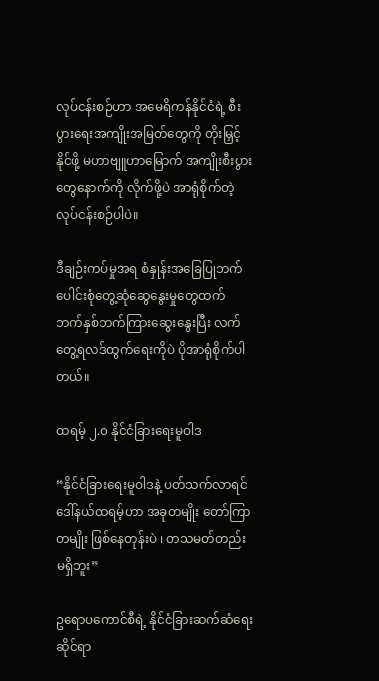လုပ်ငန်းစဉ်ဟာ အမေရိကန်နိုင်ငံရဲ့ စီးပွားရေးအကျိုးအမြတ်တွေကို တိုးမြှင့်နိုင်ဖို့ မဟာဗျူဟာမြောက် အကျိုးစီးပွားတွေနောက်ကို လိုက်ဖို့ပဲ အာရုံစိုက်တဲ့ လုပ်ငန်းစဉ်ပါပဲ။

ဒီချဉ်းကပ်မှုအရ စံနှုန်းအခြေပြုဘက်ပေါင်းစုံတွေ့ဆုံဆွေနွေးမှုတွေထက် ဘက်နှစ်ဘက်ကြားဆွေးနွေးပြီး လက်တွေ့ရလဒ်ထွက်ရေးကိုပဲ ပိုအာရုံစိုက်ပါတယ်။

ထရမ့် ၂.၀ နိုင်ငံခြားရေးမူဝါဒ

“နိုင်ငံခြားရေးမူဝါဒနဲ့ ပတ်သက်လာရင် ဒေါ်နယ်ထရမ့်ဟာ အခုတမျိုး တော်ကြာတမျိုး ဖြစ်နေတုန်းပဲ ၊ တသမတ်တည်း မရှိဘူး”

ဥရောပကောင်စီရဲ့ နိုင်ငံခြားဆက်ဆံရေးဆိုင်ရာ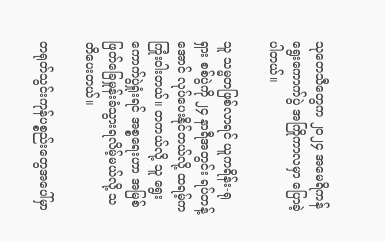သုတေသီတွေက ၂၀၂၄ အမေရိကန်ရွေးကောက်ပွဲ အကြိုကာလမှာ ပြောခဲ့ပါတယ်။

သူ သမ္မတဖြစ်လာရင် ယူကရိန်း-ရုရှား စစ်ပွဲကို ၂၄ နာရီအတွင်း ရပ်တန့်အောင် လုပ်ပေးနိုင်တယ်လို့ ထရမ့်က ကြုံးဝါးတယ်။ တကယ်လို့ သူ ရွေးကောက်ပွဲရှုံးရင် အစ္စရေးဟာ အမြစ်ဖြတ်ခြေမှုန်းခံသွားရလိမ့်မယ်လို့ သတိပေးတယ်။

တရုတ်သွင်းကုန်ပစ္စည်းတွေအပေါ်မှာ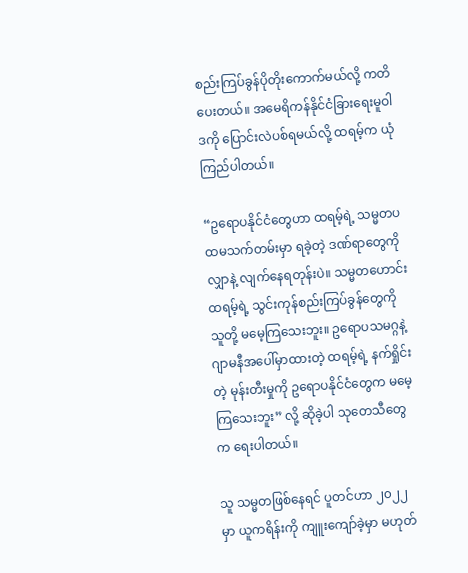စည်းကြပ်ခွန်ပိုတိုးကောက်မယ်လို့ ကတိပေးတယ်။ အမေရိကန်နိုင်ငံခြားရေးမူဝါဒကို ပြောင်းလဲပစ်ရမယ်လို့ ထရမ့်က ယုံကြည်ပါတယ်။

“ဥရောပနိုင်ငံတွေဟာ ထရမ့်ရဲ့ သမ္မတပထမသက်တမ်းမှာ ရခဲ့တဲ့ ဒဏ်ရာတွေကို လျှာနဲ့ လျက်နေရတုန်းပဲ။ သမ္မတဟောင်းထရမ့်ရဲ့ သွင်းကုန်စည်းကြပ်ခွန်တွေကို သူတို့ မမေ့ကြသေးဘူး။ ဥရောပသမဂ္ဂနဲ့ ဂျာမနီအပေါ်မှာထားတဲ့ ထရမ့်ရဲ့ နက်ရှိုင်းတဲ့ မုန်းတီးမှုကို ဥရောပနိုင်ငံတွေက မမေ့ကြသေးဘူး” လို့ ဆိုခဲ့ပါ သုတေသီတွေက ရေးပါတယ်။

သူ သမ္မတဖြစ်နေရင် ပူတင်ဟာ ၂၀၂၂ မှာ ယူကရိန်းကို ကျူးကျော်ခဲ့မှာ မဟုတ်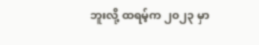ဘူးလို့ ထရမ့်က ၂၀၂၃ မှာ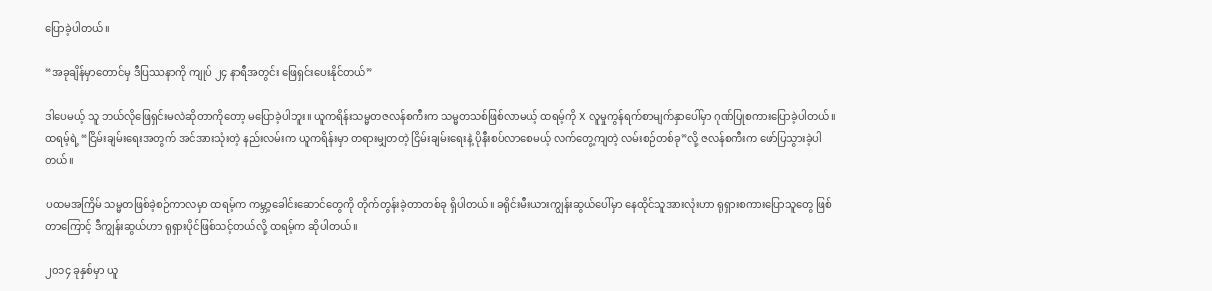ပြောခဲ့ပါတယ်။

“အခုချိန်မှာတောင်မှ ဒီပြဿနာကို ကျုပ် ၂၄ နာရီအတွင်း ဖြေရှင်းပေးနိုင်တယ်”

ဒါပေမယ့် သူ ဘယ်လိုဖြေရှင်းမလဲဆိုတာကိုတော့ မပြောခဲ့ပါဘူး။ ယူကရိန်းသမ္မတဇလန်စကီးက သမ္မတသစ်ဖြစ်လာမယ့် ထရမ့်ကို X လူမှုကွန်ရက်စာမျက်နှာပေါ်မှာ ဂုဏ်ပြုစကားပြောခဲ့ပါတယ်။ ထရမ့်ရဲ့ “ငြိမ်းချမ်းရေးအတွက် အင်အားသုံးတဲ့ နည်းလမ်းက ယူကရိန်းမှာ တရားမျှတတဲ့ ငြိမ်းချမ်းရေးနဲ့ ပိုနီးစပ်လာစေမယ့် လက်တွေ့ကျတဲ့ လမ်းစဉ်တစ်ခု”လို့ ဇလန်စကီးက ဖော်ပြသွားခဲ့ပါတယ်။

ပထမအကြိမ် သမ္မတဖြစ်ခဲ့စဉ်ကာလမှာ ထရမ့်က ကမ္ဘာ့ခေါင်းဆောင်တွေကို တိုက်တွန်းခဲ့တာတစ်ခု ရှိပါတယ်။ ခရိုင်းမီးယားကျွန်းဆွယ်ပေါ်မှာ နေထိုင်သူအားလုံးဟာ ရုရှားစကားပြောသူတွေ ဖြစ်တာကြောင့် ဒီကျွန်းဆွယ်ဟာ ရုရှားပိုင်ဖြစ်သင့်တယ်လို့ ထရမ့်က ဆိုပါတယ်။

၂၀၁၄ ခုနှစ်မှာ ယူ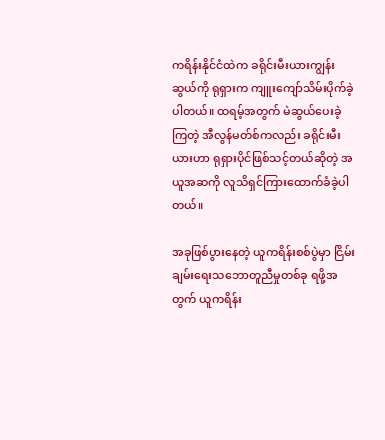ကရိန်းနိုင်ငံထဲက ခရိုင်းမီးယားကျွန်းဆွယ်ကို ရုရှားက ကျူးကျော်သိမ်းပိုက်ခဲ့ပါတယ်။ ထရမ့်အတွက် မဲဆွယ်ပေးခဲ့ကြတဲ့ အီလွန်မတ်စ်ကလည်း ခရိုင်းမီးယားဟာ ရုရှားပိုင်ဖြစ်သင့်တယ်ဆိုတဲ့ အယူအဆကို လူသိရှင်ကြားထောက်ခံခဲ့ပါတယ်။

အခုဖြစ်ပွားနေတဲ့ ယူကရိန်းစစ်ပွဲမှာ ငြိမ်းချမ်းရေးသဘောတူညီမှုတစ်ခု ရဖို့အတွက် ယူကရိန်း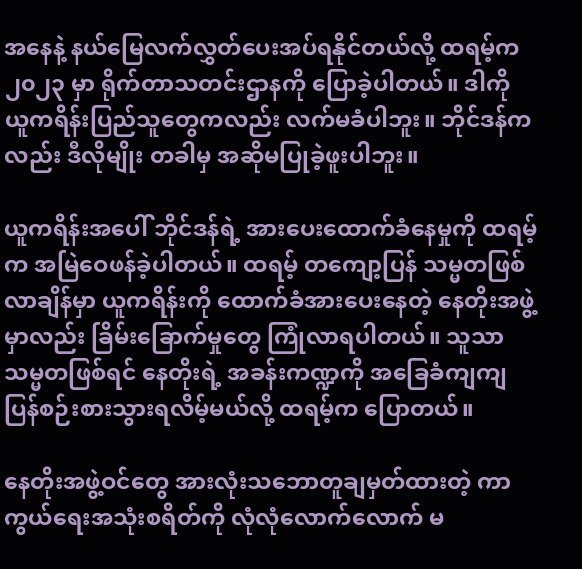အနေနဲ့ နယ်မြေလက်လွှတ်ပေးအပ်ရနိုင်တယ်လို့ ထရမ့်က ၂၀၂၃ မှာ ရိုက်တာသတင်းဌာနကို ပြောခဲ့ပါတယ်။ ဒါကို ယူကရိန်းပြည်သူတွေကလည်း လက်မခံပါဘူး။ ဘိုင်ဒန်ကလည်း ဒီလိုမျိုး တခါမှ အဆိုမပြုခဲ့ဖူးပါဘူး။

ယူကရိန်းအပေါ် ဘိုင်ဒန်ရဲ့ အားပေးထောက်ခံနေမှုကို ထရမ့်က အမြဲဝေဖန်ခဲ့ပါတယ်။ ထရမ့် တကျော့ပြန် သမ္မတဖြစ်လာချိန်မှာ ယူကရိန်းကို ထောက်ခံအားပေးနေတဲ့ နေတိုးအဖွဲ့မှာလည်း ခြိမ်းခြောက်မှုတွေ ကြုံလာရပါတယ်။ သူသာ သမ္မတဖြစ်ရင် နေတိုးရဲ့ အခန်းကဏ္ဍကို အခြေခံကျကျ ပြန်စဉ်းစားသွားရလိမ့်မယ်လို့ ထရမ့်က ပြောတယ်။

နေတိုးအဖွဲ့ဝင်တွေ အားလုံးသဘောတူချမှတ်ထားတဲ့ ကာကွယ်ရေးအသုံးစရိတ်ကို လုံလုံလောက်လောက် မ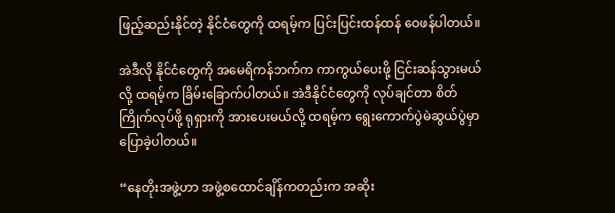ဖြည့်ဆည်းနိုင်တဲ့ နိုင်ငံတွေကို ထရမ့်က ပြင်းပြင်းထန်ထန် ဝေဖန်ပါတယ်။

အဲဒီလို နိုင်ငံတွေကို အမေရိကန်ဘက်က ကာကွယ်ပေးဖို့ ငြင်းဆန်သွားမယ်လို့ ထရမ့်က ခြိမ်းခြောက်ပါတယ်။ အဲဒီနိုင်ငံတွေကို လုပ်ချင်တာ စိတ်ကြိုက်လုပ်ဖို့ ရုရှားကို အားပေးမယ်လို့ ထရမ့်က ရွေးကောက်ပွဲမဲဆွယ်ပွဲမှာ ပြောခဲ့ပါတယ်။

“နေတိုးအဖွဲ့ဟာ အဖွဲ့စထောင်ချိန်ကတည်းက အဆိုး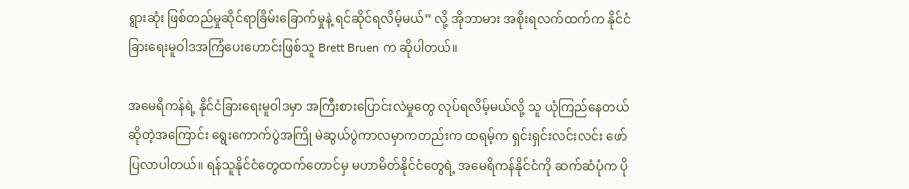ရွားဆုံး ဖြစ်တည်မှုဆိုင်ရာခြိမ်းခြောက်မှုနဲ့ ရင်ဆိုင်ရလိမ့်မယ်” လို့ အိုဘာမား အစိုးရလက်ထက်က နိုင်ငံခြားရေးမူဝါဒအကြံပေးဟောင်းဖြစ်သူ Brett Bruen က ဆိုပါတယ်။

အမေရိကန်ရဲ့ နိုင်ငံခြားရေးမူဝါဒမှာ အကြီးစားပြောင်းလဲမှုတွေ လုပ်ရလိမ့်မယ်လို့ သူ ယုံကြည်နေတယ်ဆိုတဲ့အကြောင်း ရွေးကောက်ပွဲအကြို မဲဆွယ်ပွဲကာလမှာကတည်းက ထရမ့်က ရှင်းရှင်းလင်းလင်း ဖော်ပြလာပါတယ်။ ရန်သူနိုင်ငံတွေထက်တောင်မှ မဟာမိတ်နိုင်ငံတွေရဲ့ အမေရိကန်နိုင်ငံကို ဆက်ဆံပုံက ပို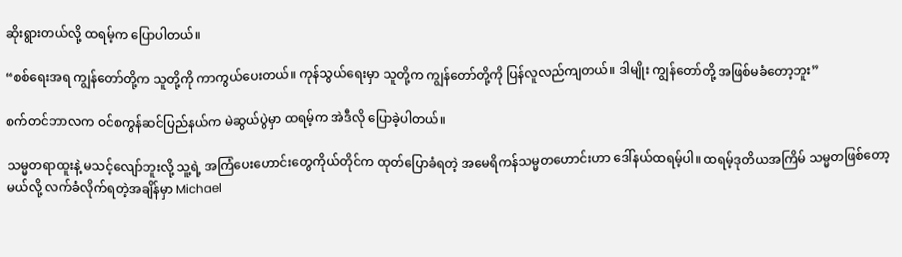ဆိုးရွားတယ်လို့ ထရမ့်က ပြောပါတယ်။

“စစ်ရေးအရ ကျွန်တော်တို့က သူတို့ကို ကာကွယ်ပေးတယ်။ ကုန်သွယ်ရေးမှာ သူတို့က ကျွန်တော်တို့ကို ပြန်လူလည်ကျတယ်။ ဒါမျိုး ကျွန်တော်တို့ အဖြစ်မခံတော့ဘူး”

စက်တင်ဘာလက ဝင်စကွန်ဆင်ပြည်နယ်က မဲဆွယ်ပွဲမှာ ထရမ့်က အဲဒီလို ပြောခဲ့ပါတယ်။

သမ္မတရာထူးနဲ့ မသင့်လျော်ဘူးလို့ သူ့ရဲ့ အကြံပေးဟောင်းတွေကိုယ်တိုင်က ထုတ်ပြောခံရတဲ့ အမေရိကန်သမ္မတဟောင်းဟာ ဒေါ်နယ်ထရမ့်ပါ။ ထရမ့်ဒုတိယအကြိမ် သမ္မတဖြစ်တော့မယ်လို့ လက်ခံလိုက်ရတဲ့အချိန်မှာ Michael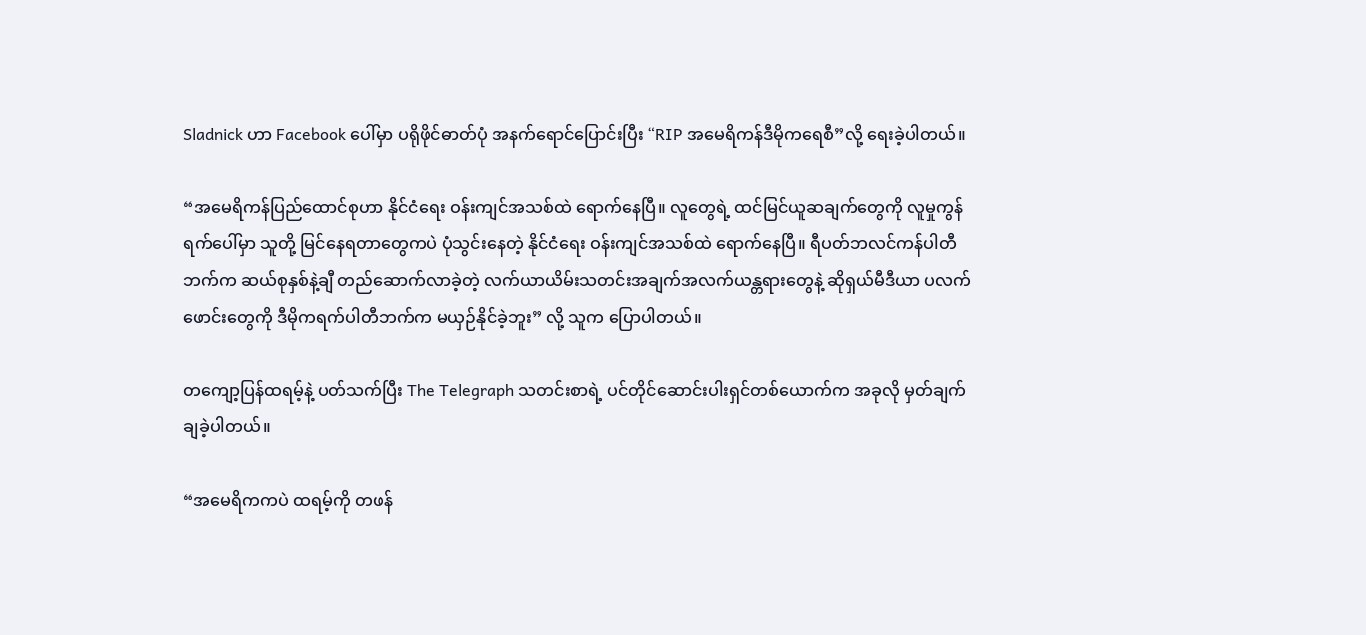Sladnick ဟာ Facebook ပေါ်မှာ ပရိုဖိုင်ဓာတ်ပုံ အနက်ရောင်ပြောင်းပြီး “RIP အမေရိကန်ဒီမိုကရေစီ”လို့ ရေးခဲ့ပါတယ်။

“အမေရိကန်ပြည်ထောင်စုဟာ နိုင်ငံရေး ဝန်းကျင်အသစ်ထဲ ရောက်နေပြီ။ လူတွေရဲ့ ထင်မြင်ယူဆချက်တွေကို လူမှုကွန်ရက်ပေါ်မှာ သူတို့ မြင်နေရတာတွေကပဲ ပုံသွင်းနေတဲ့ နိုင်ငံရေး ဝန်းကျင်အသစ်ထဲ ရောက်နေပြီ။ ရီပတ်ဘလင်ကန်ပါတီဘက်က ဆယ်စုနှစ်နဲ့ချီ တည်ဆောက်လာခဲ့တဲ့ လက်ယာယိမ်းသတင်းအချက်အလက်ယန္တရားတွေနဲ့ ဆိုရှယ်မီဒီယာ ပလက်ဖောင်းတွေကို ဒီမိုကရက်ပါတီဘက်က မယှဉ်နိုင်ခဲ့ဘူး” လို့ သူက ပြောပါတယ်။

တကျော့ပြန်ထရမ့်နဲ့ ပတ်သက်ပြီး The Telegraph သတင်းစာရဲ့ ပင်တိုင်ဆောင်းပါးရှင်တစ်ယောက်က အခုလို မှတ်ချက်ချခဲ့ပါတယ်။

“အမေရိကကပဲ ထရမ့်ကို တဖန်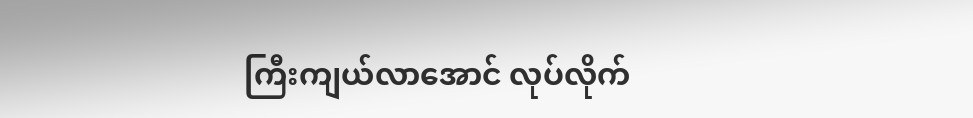ကြီးကျယ်လာအောင် လုပ်လိုက်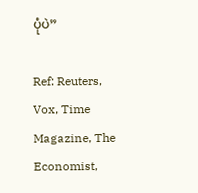ပုံပဲ”

Ref: Reuters, Vox, Time Magazine, The Economist,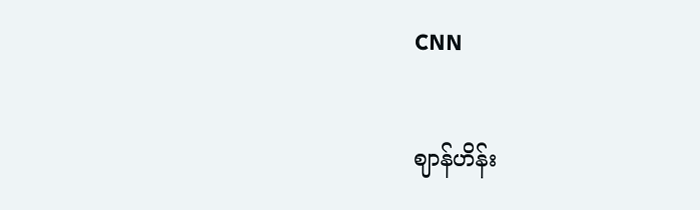CNN

ဈာန်ဟိန်း